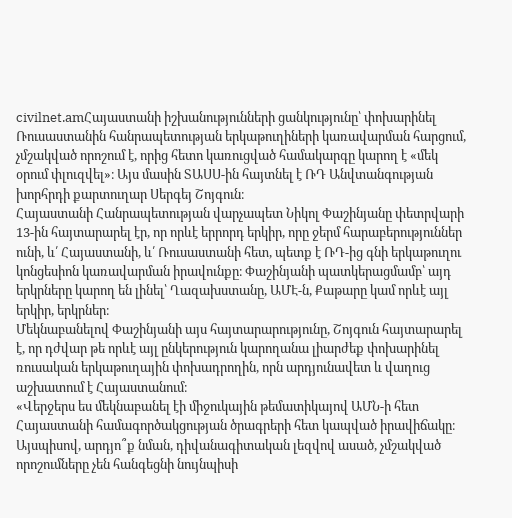civilnet.amՀայաստանի իշխանությունների ցանկությունը՝ փոխարինել Ռուսաստանին հանրապետության երկաթուղիների կառավարման հարցում, չմշակված որոշում է, որից հետո կառուցված համակարգը կարող է «մեկ օրում փլուզվել»։ Այս մասին ՏԱՍՍ-ին հայտնել է ՌԴ Անվտանգության խորհրդի քարտուղար Սերգեյ Շոյգուն։
Հայաստանի Հանրապետության վարչապետ Նիկոլ Փաշինյանը փետրվարի 13-ին հայտարարել էր, որ որևէ երրորդ երկիր, որը ջերմ հարաբերություններ ունի, և՛ Հայաստանի, և՛ Ռուսաստանի հետ, պետք է ՌԴ-ից գնի երկաթուղու կոնցեսիոն կառավարման իրավունքը։ Փաշինյանի պատկերացմամբ՝ այդ երկրները կարող են լինել՝ Ղազախստանը, ԱՄԷ-ն, Քաթարը կամ որևէ այլ երկիր, երկրներ։
Մեկնաբանելով Փաշինյանի այս հայտարարությունը, Շոյգուն հայտարարել է, որ դժվար թե որևէ այլ ընկերություն կարողանա լիարժեք փոխարինել ռուսական երկաթուղային փոխադրողին, որն արդյունավետ և վաղուց աշխատում է Հայաստանում։
«Վերջերս ես մեկնաբանել էի միջուկային թեմատիկայով ԱՄՆ-ի հետ Հայաստանի համագործակցության ծրագրերի հետ կապված իրավիճակը։ Այսպիսով, արդյո՞ք նման, դիվանագիտական լեզվով ասած, չմշակված որոշումները չեն հանգեցնի նույնպիսի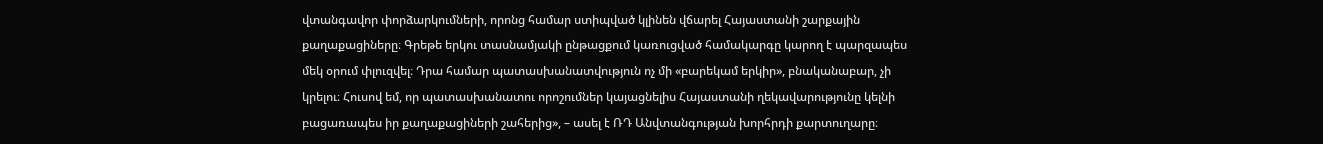վտանգավոր փորձարկումների, որոնց համար ստիպված կլինեն վճարել Հայաստանի շարքային քաղաքացիները։ Գրեթե երկու տասնամյակի ընթացքում կառուցված համակարգը կարող է պարզապես մեկ օրում փլուզվել։ Դրա համար պատասխանատվություն ոչ մի «բարեկամ երկիր», բնականաբար, չի կրելու։ Հուսով եմ, որ պատասխանատու որոշումներ կայացնելիս Հայաստանի ղեկավարությունը կելնի բացառապես իր քաղաքացիների շահերից», – ասել է ՌԴ Անվտանգության խորհրդի քարտուղարը։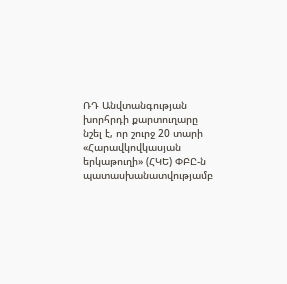ՌԴ Անվտանգության խորհրդի քարտուղարը նշել է, որ շուրջ 20 տարի «Հարավկովկասյան երկաթուղի» (ՀԿԵ) ՓԲԸ-ն պատասխանատվությամբ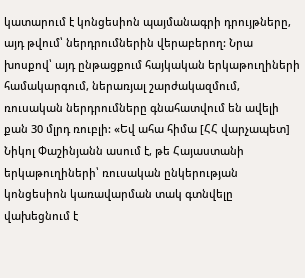կատարում է կոնցեսիոն պայմանագրի դրույթները, այդ թվում՝ ներդրումներին վերաբերող: Նրա խոսքով՝ այդ ընթացքում հայկական երկաթուղիների համակարգում, ներառյալ շարժակազմում, ռուսական ներդրումները գնահատվում են ավելի քան 30 մլրդ ռուբլի: «Եվ ահա հիմա [ՀՀ վարչապետ] Նիկոլ Փաշինյանն ասում է, թե Հայաստանի երկաթուղիների՝ ռուսական ընկերության կոնցեսիոն կառավարման տակ գտնվելը վախեցնում է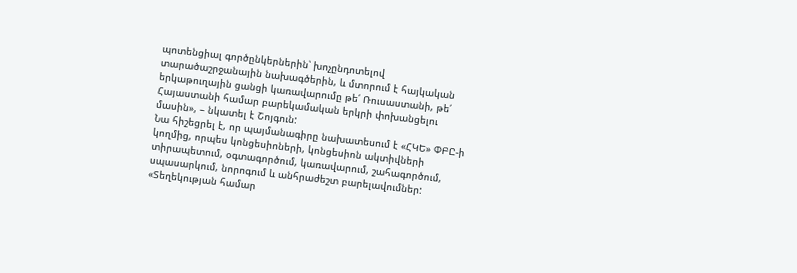պոտենցիալ գործընկերներին՝ խոչընդոտելով տարածաշրջանային նախագծերին, և մտորում է հայկական երկաթուղային ցանցի կառավարումը թե՛ Ռուսաստանի, թե՛ Հայաստանի համար բարեկամական երկրի փոխանցելու մասին», – նկատել է Շոյգուն:
Նա հիշեցրել է, որ պայմանագիրը նախատեսում է «ՀԿԵ» ՓԲԸ-ի կողմից, որպես կոնցեսիոների, կոնցեսիոն ակտիվների տիրապետում, օգտագործում, կառավարում, շահագործում, սպասարկում, նորոգում և անհրաժեշտ բարելավումներ: «Տեղեկության համար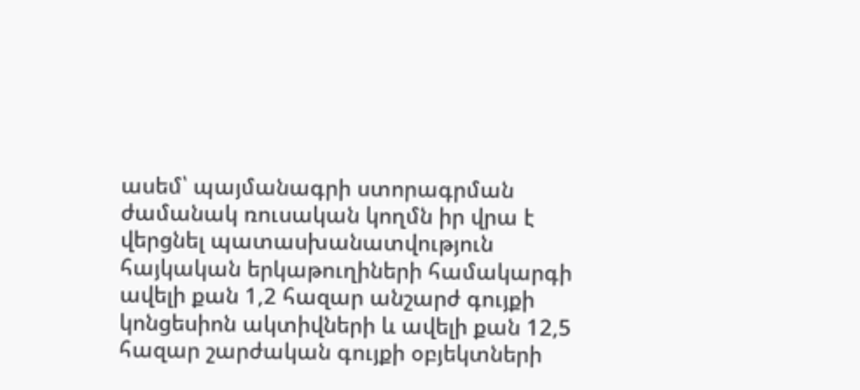ասեմ՝ պայմանագրի ստորագրման ժամանակ ռուսական կողմն իր վրա է վերցնել պատասխանատվություն հայկական երկաթուղիների համակարգի ավելի քան 1,2 հազար անշարժ գույքի կոնցեսիոն ակտիվների և ավելի քան 12,5 հազար շարժական գույքի օբյեկտների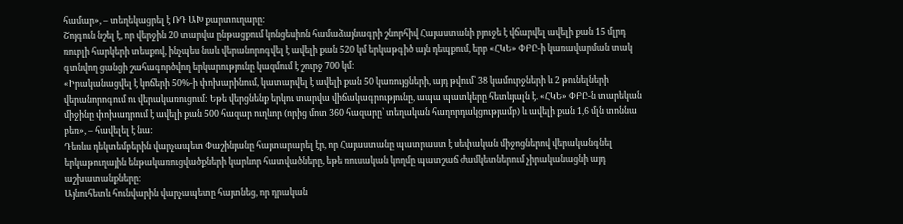համար», – տեղեկացրել է ՌԴ ԱԽ քարտուղարը:
Շոյգուն նշել է, որ վերջին 20 տարվա ընթացքում կոնցեսիոն համաձայնագրի շնորհիվ Հայաստանի բյուջե է վճարվել ավելի քան 15 մլրդ ռուբլի հարկերի տեսքով, ինչպես նաև վերանորոգվել է ավելի քան 520 կմ երկաթգիծ այն դեպքում, երբ «ՀԿԵ» ՓԲԸ-ի կառավարման տակ գտնվող ցանցի շահագործվող երկարությունը կազմում է շուրջ 700 կմ:
«Իրականացվել է կոճերի 50%-ի փոխարինում, կատարվել է ավելի քան 50 կառույցների, այդ թվում՝ 38 կամուրջների և 2 թունելների վերանորոգում ու վերակառուցում: Եթե վերցնենք երկու տարվա վիճակագրությունը, ապա պատկերը հետևյալն է. «ՀԿԵ» ՓԲԸ-ն տարեկան միջինը փոխադրում է ավելի քան 500 հազար ուղևոր (որից մոտ 360 հազարը՝ տեղական հաղորդակցությամբ) և ավելի քան 1,6 մլն տոննա բեռ», – հավելել է նա:
Դեռևս դեկտեմբերին վարչապետ Փաշինյանը հայտարարել էր, որ Հայաստանը պատրաստ է սեփական միջոցներով վերականգնել երկաթուղային ենթակառուցվածքների կարևոր հատվածները, եթե ռուսական կողմը պատշաճ ժամկետներում չիրականացնի այդ աշխատանքները։
Այնուհետև հունվարին վարչապետը հայտնեց, որ դրական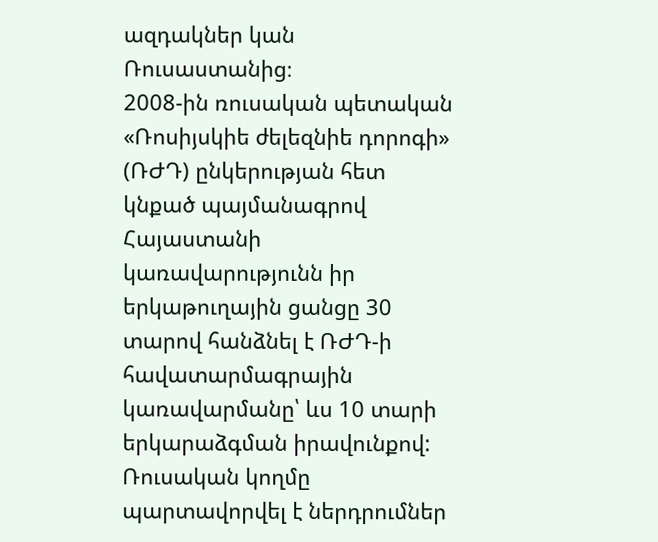ազդակներ կան Ռուսաստանից։
2008-ին ռուսական պետական «Ռոսիյսկիե ժելեզնիե դորոգի» (ՌԺԴ) ընկերության հետ կնքած պայմանագրով Հայաստանի կառավարությունն իր երկաթուղային ցանցը 30 տարով հանձնել է ՌԺԴ-ի հավատարմագրային կառավարմանը՝ ևս 10 տարի երկարաձգման իրավունքով:
Ռուսական կողմը պարտավորվել է ներդրումներ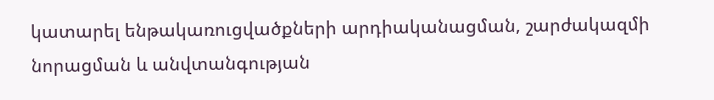կատարել ենթակառուցվածքների արդիականացման, շարժակազմի նորացման և անվտանգության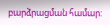բարձրացման համար: